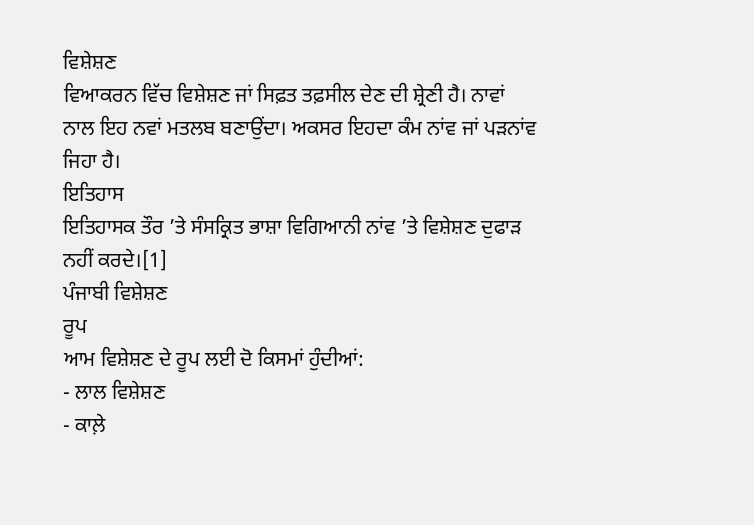ਵਿਸ਼ੇਸ਼ਣ
ਵਿਆਕਰਨ ਵਿੱਚ ਵਿਸ਼ੇਸ਼ਣ ਜਾਂ ਸਿਫ਼ਤ ਤਫ਼ਸੀਲ ਦੇਣ ਦੀ ਸ਼੍ਰੇਣੀ ਹੈ। ਨਾਵਾਂ ਨਾਲ ਇਹ ਨਵਾਂ ਮਤਲਬ ਬਣਾਉਂਦਾ। ਅਕਸਰ ਇਹਦਾ ਕੰਮ ਨਾਂਵ ਜਾਂ ਪੜਨਾਂਵ ਜਿਹਾ ਹੈ।
ਇਤਿਹਾਸ
ਇਤਿਹਾਸਕ ਤੌਰ ’ਤੇ ਸੰਸਕ੍ਰਿਤ ਭਾਸ਼ਾ ਵਿਗਿਆਨੀ ਨਾਂਵ ’ਤੇ ਵਿਸ਼ੇਸ਼ਣ ਦੁਫਾੜ ਨਹੀਂ ਕਰਦੇ।[1]
ਪੰਜਾਬੀ ਵਿਸ਼ੇਸ਼ਣ
ਰੂਪ
ਆਮ ਵਿਸ਼ੇਸ਼ਣ ਦੇ ਰੂਪ ਲਈ ਦੋ ਕਿਸਮਾਂ ਹੁੰਦੀਆਂ:
- ਲਾਲ ਵਿਸ਼ੇਸ਼ਣ
- ਕਾਲ਼ੇ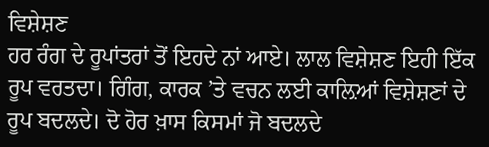ਵਿਸ਼ੇਸ਼ਣ
ਹਰ ਰੰਗ ਦੇ ਰੂਪਾਂਤਰਾਂ ਤੋਂ ਇਹਦੇ ਨਾਂ ਆਏ। ਲਾਲ ਵਿਸ਼ੇਸ਼ਣ ਇਹੀ ਇੱਕ ਰੂਪ ਵਰਤਦਾ। ਗਿੰਗ, ਕਾਰਕ ’ਤੇ ਵਚਨ ਲਈ ਕਾਲ਼ਿਆਂ ਵਿਸ਼ੇਸ਼ਣਾਂ ਦੇ ਰੂਪ ਬਦਲਦੇ। ਦੋ ਹੋਰ ਖ਼ਾਸ ਕਿਸਮਾਂ ਜੋ ਬਦਲਦੇ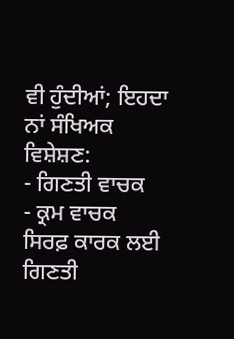ਵੀ ਹੁੰਦੀਆਂ; ਇਹਦਾ ਨਾਂ ਸੰਖਿਅਕ ਵਿਸ਼ੇਸ਼ਣ:
- ਗਿਣਤੀ ਵਾਚਕ
- ਕ੍ਰਮ ਵਾਚਕ
ਸਿਰਫ਼ ਕਾਰਕ ਲਈ ਗਿਣਤੀ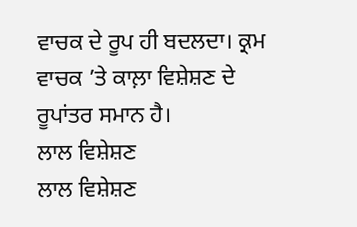ਵਾਚਕ ਦੇ ਰੂਪ ਹੀ ਬਦਲਦਾ। ਕ੍ਰਮ ਵਾਚਕ ’ਤੇ ਕਾਲ਼ਾ ਵਿਸ਼ੇਸ਼ਣ ਦੇ ਰੂਪਾਂਤਰ ਸਮਾਨ ਹੈ।
ਲਾਲ ਵਿਸ਼ੇਸ਼ਣ
ਲਾਲ ਵਿਸ਼ੇਸ਼ਣ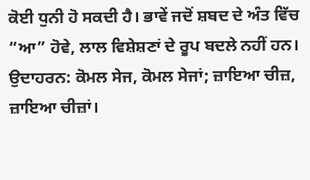ਕੋਈ ਧੁਨੀ ਹੋ ਸਕਦੀ ਹੈ। ਭਾਵੇਂ ਜਦੋਂ ਸ਼ਬਦ ਦੇ ਅੰਤ ਵਿੱਚ “ਆ” ਹੋਵੇ, ਲਾਲ ਵਿਸ਼ੇਸ਼ਣਾਂ ਦੇ ਰੂਪ ਬਦਲੇ ਨਹੀਂ ਹਨ। ਉਦਾਹਰਨ: ਕੋਮਲ ਸੇਜ, ਕੋਮਲ ਸੇਜਾਂ; ਜ਼ਾਇਆ ਚੀਜ਼, ਜ਼ਾਇਆ ਚੀਜ਼ਾਂ।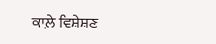ਕਾਲ਼ੇ ਵਿਸ਼ੇਸ਼ਣ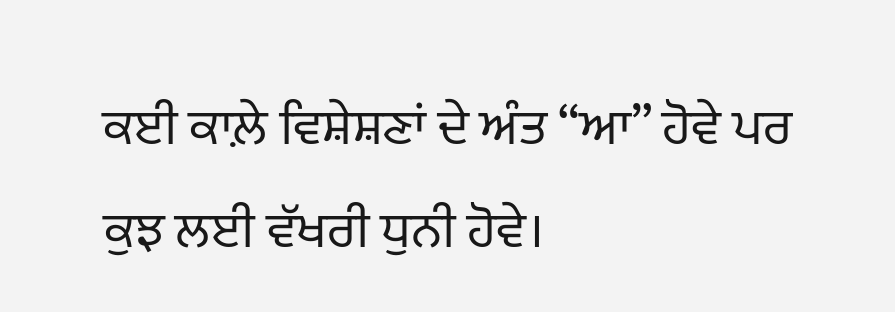ਕਈ ਕਾਲ਼ੇ ਵਿਸ਼ੇਸ਼ਣਾਂ ਦੇ ਅੰਤ “ਆ” ਹੋਵੇ ਪਰ ਕੁਝ ਲਈ ਵੱਖਰੀ ਧੁਨੀ ਹੋਵੇ।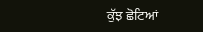ਕੁੱਝ ਛੋਟਿਆਂ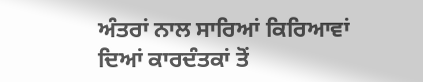ਅੰਤਰਾਂ ਨਾਲ ਸਾਰਿਆਂ ਕਿਰਿਆਵਾਂ ਦਿਆਂ ਕਾਰਦੰਤਕਾਂ ਤੋਂ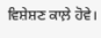ਵਿਸ਼ੇਸ਼ਣ ਕਾਲ਼ੇ ਹੋਵੇ।